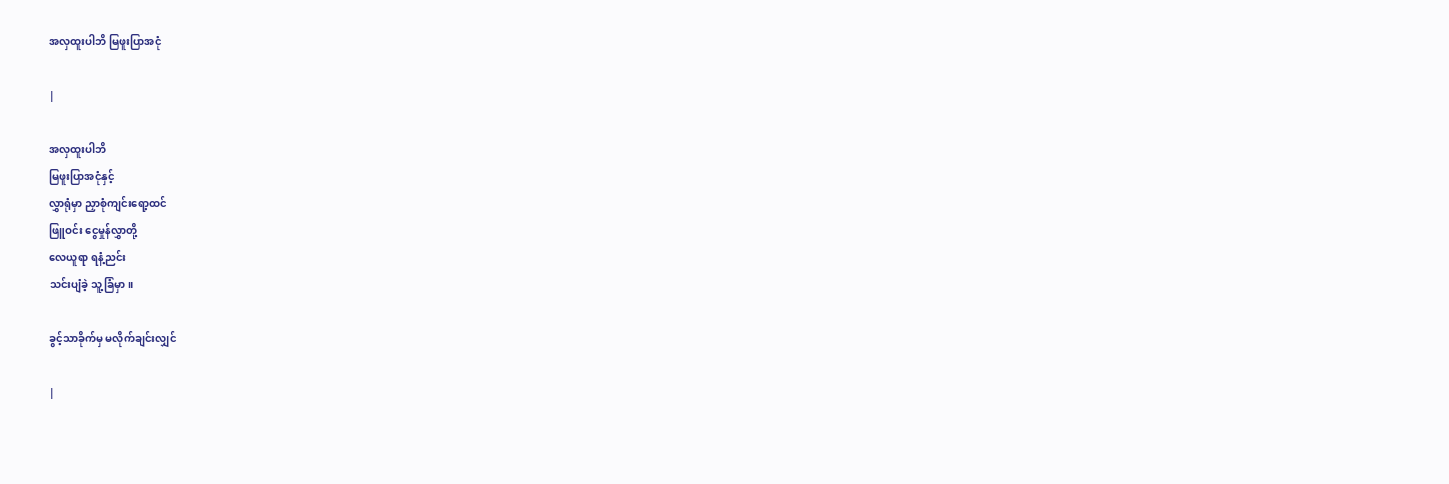အလှထူးပါဘိ မြဖူးပြာအငုံ

|

အလှထူးပါဘိ
မြဖူးပြာအငုံနှင့်
လွှာရုံမှာ ညှာစုံကျင်းရော့ထင်
ဖြူဝင်း ငွေမှုန်လွှာတို့
လေယူရာ ရနံ့ညင်း
သင်းပျံခဲ့ သူ့ခြံမှာ။

ခွင့်သာခိုက်မှ မလိုက်ချင်းလျှင်

|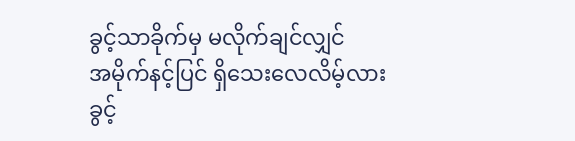ခွင့်သာခိုက်မှ မလိုက်ချင်လျှင်
အမိုက်နင့်ပြင် ရှိသေးလေလိမ့်လား
ခွင့်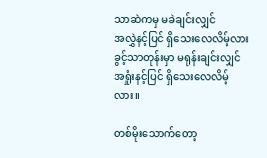သာဆဲကမှ မခဲချင်းလျှင်
အလွှဲနင့်ပြင် ရှိသေးလေလိမ့်လား
ခွင့်သာတုန်းမှာ မရုန်းချင်းလျှင်
အရှုံးနင့်ပြင် ရှိသေးလေလိမ့်လား။

တစ်မိုးသောက်တော့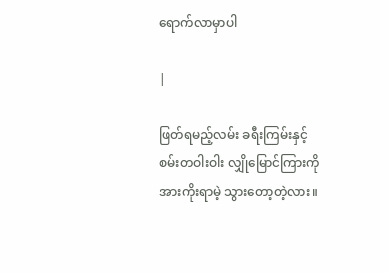ရောက်လာမှာပါ

|

ဖြတ်ရမည့်လမ်း ခရီးကြမ်းနှင့်
စမ်းတဝါးဝါး လျှိုမြောင်ကြားကို
အားကိုးရာမဲ့ သွားတော့တဲ့လား။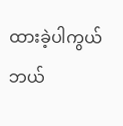ထားခဲ့ပါကွယ်
ဘယ်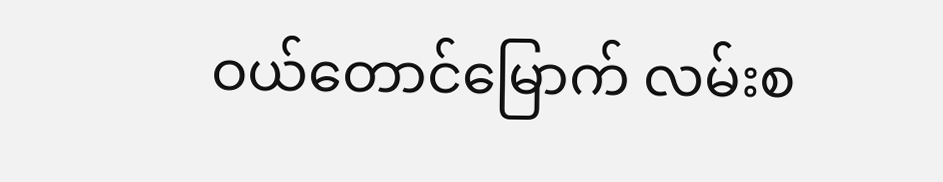ဝယ်တောင်မြောက် လမ်းစ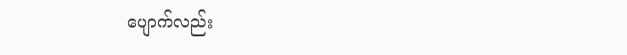ပျောက်လည်း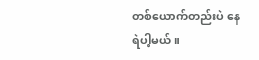တစ်ယောက်တည်းပဲ နေရဲပါ့မယ်။